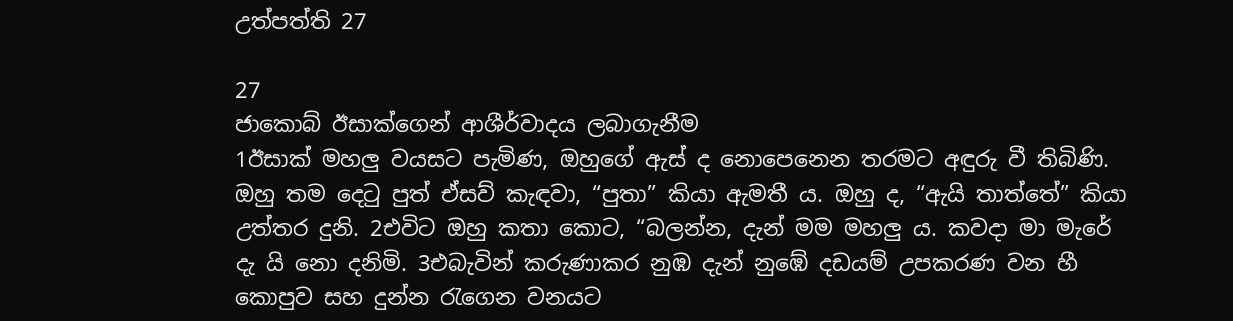උත්පත්ති 27

27
ජාකොබ් ඊසාක්ගෙන් ආශීර්වාදය ලබාගැනීම
1ඊසාක් මහලු වයසට පැමිණ, ඔහුගේ ඇස් ද නොපෙනෙන තරමට අඳුරු වී තිබිණි. ඔහු තම දෙටු පුත් ඒසව් කැඳවා, “පුතා” කියා ඇමතී ය. ඔහු ද, “ඇයි තාත්තේ” කියා උත්තර දුනි. 2එවිට ඔහු කතා කොට, “බලන්න, දැන් මම මහලු ය. කවදා මා මැරේ දැ යි නො දනිමි. 3එබැවින් කරුණාකර නුඹ දැන් නුඹේ දඩයම් උපකරණ වන හී කොපුව සහ දුන්න රැගෙන වනයට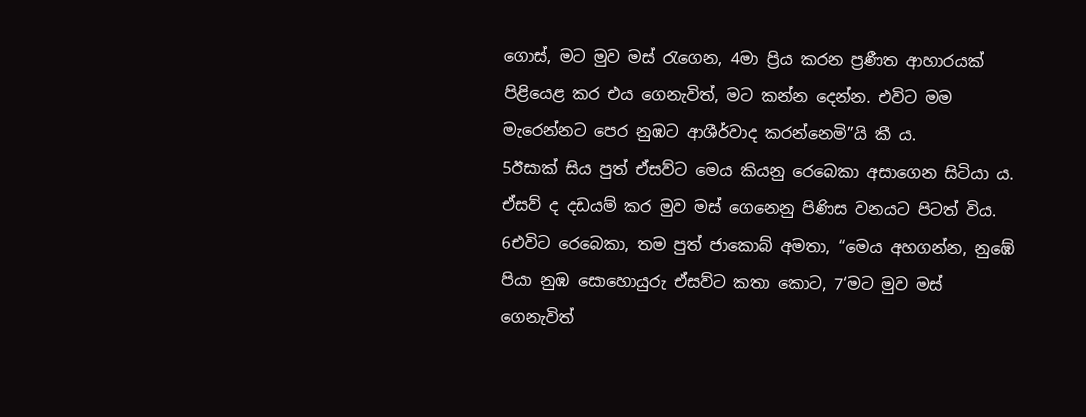ගොස්, මට මුව මස් රැගෙන, 4මා ප්‍රිය කරන ප්‍රණීත ආහාරයක් පිළියෙළ කර එය ගෙනැවිත්, මට කන්න දෙන්න. එවිට මම මැරෙන්නට පෙර නුඹට ආශීර්වාද කරන්නෙමි”යි කී ය.
5ඊසාක් සිය පුත් ඒසව්ට මෙය කියනු රෙබෙකා අසාගෙන සිටියා ය. ඒසව් ද දඩයම් කර මුව මස් ගෙනෙනු පිණිස වනයට පිටත් විය. 6එවිට රෙබෙකා, තම පුත් ජාකොබ් අමතා, “මෙය අහගන්න, නුඹේ පියා නුඹ සොහොයුරු ඒසව්ට කතා කොට, 7‘මට මුව මස් ගෙනැවිත්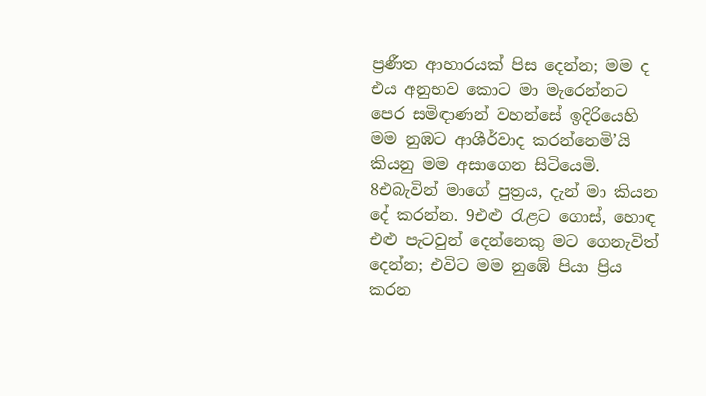ප්‍රණීත ආහාරයක් පිස දෙන්න; මම ද එය අනුභව කොට මා මැරෙන්නට පෙර සමිඳාණන් වහන්සේ ඉදිරියෙහි මම නුඹට ආශීර්වාද කරන්නෙමි’යි කියනු මම අසාගෙන සිටියෙමි. 8එබැවින් මාගේ පුත්‍රය, දැන් මා කියන දේ කරන්න. 9එළු රැළට ගොස්, හොඳ එළු පැටවුන් දෙන්නෙකු මට ගෙනැවිත් දෙන්න; එවිට මම නුඹේ පියා ප්‍රිය කරන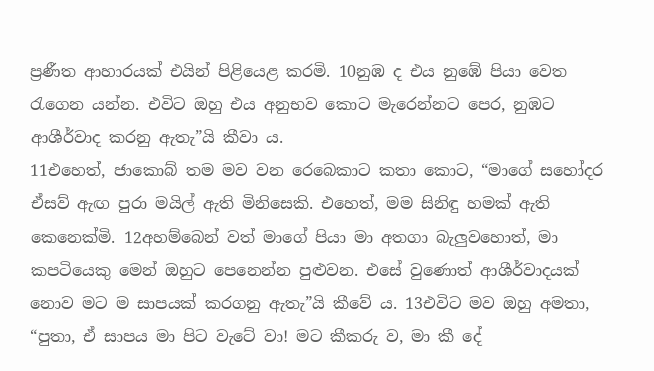ප්‍රණීත ආහාරයක් එයින් පිළියෙළ කරමි. 10නුඹ ද එය නුඹේ පියා වෙත රැගෙන යන්න. එවිට ඔහු එය අනුභව කොට මැරෙන්නට පෙර, නුඹට ආශීර්වාද කරනු ඇතැ”යි කීවා ය.
11එහෙත්, ජාකොබ් තම මව වන රෙබෙකාට කතා කොට, “මාගේ සහෝදර ඒසව් ඇඟ පුරා මයිල් ඇති මිනිසෙකි. එහෙත්, මම සිනිඳු හමක් ඇති කෙනෙක්මි. 12අහම්බෙන් වත් මාගේ පියා මා අතගා බැලුවහොත්, මා කපටියෙකු මෙන් ඔහුට පෙනෙන්න පුළුවන. එසේ වුණොත් ආශීර්වාදයක් නොව මට ම සාපයක් කරගනු ඇතැ”යි කීවේ ය. 13එවිට මව ඔහු අමතා, “පුතා, ඒ සාපය මා පිට වැටේ වා! මට කීකරු ව, මා කී දේ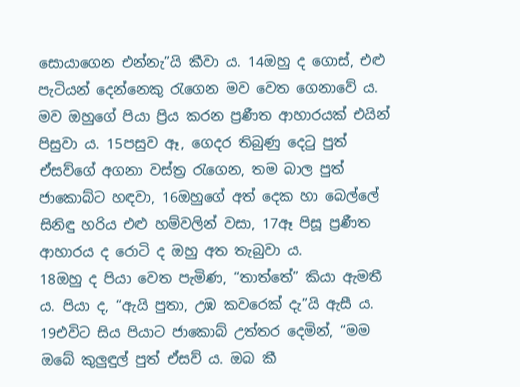සොයාගෙන එන්නැ”යි කීවා ය. 14ඔහු ද ගොස්, එළු පැටියන් දෙන්නෙකු රැගෙන මව වෙත ගෙනාවේ ය. මව ඔහුගේ පියා ප්‍රිය කරන ප්‍රණීත ආහාරයක් එයින් පිසුවා ය. 15පසුව ඈ, ගෙදර තිබුණු දෙටු පුත් ඒසව්ගේ අගනා වස්ත්‍ර රැගෙන, තම බාල පුත් ජාකොබ්ට හඳවා, 16ඔහුගේ අත් දෙක හා බෙල්ලේ සිනිඳු හරිය එළු හම්වලින් වසා, 17ඈ පිසූ ප්‍රණීත ආහාරය ද රොටි ද ඔහු අත තැබුවා ය.
18ඔහු ද පියා වෙත පැමිණ, “තාත්තේ” කියා ඇමතී ය. පියා ද, “ඇයි පුතා, උඹ කවරෙක් දැ”යි ඇසී ය. 19එවිට සිය පියාට ජාකොබ් උත්තර දෙමින්, “මම ඔබේ කුලුඳුල් පුත් ඒසව් ය. ඔබ කී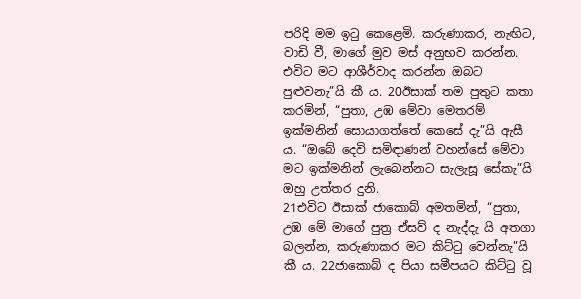පරිදි මම ඉටු කෙළෙමි. කරුණාකර, නැඟිට, වාඩි වී, මාගේ මුව මස් අනුභව කරන්න. එවිට මට ආශීර්වාද කරන්න ඔබට පුළුවනැ”යි කී ය. 20ඊසාක් තම පුතුට කතා කරමින්, “පුතා, උඹ මේවා මෙතරම් ඉක්මනින් සොයාගත්තේ කෙසේ දැ”යි ඇසී ය. “ඔබේ දෙවි සමිඳාණන් වහන්සේ මේවා මට ඉක්මනින් ලැබෙන්නට සැලැසූ සේකැ”යි ඔහු උත්තර දුනි.
21එවිට ඊසාක් ජාකොබ් අමතමින්, “පුතා, උඹ මේ මාගේ පුත්‍ර ඒසව් ද නැද්දැ යි අතගා බලන්න, කරුණාකර මට කිට්ටු වෙන්නැ”යි කී ය. 22ජාකොබ් ද පියා සමීපයට කිට්ටු වූ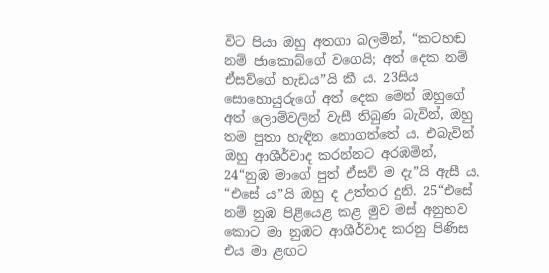විට පියා ඔහු අතගා බලමින්, “කටහඬ නම් ජාකොබ්ගේ වගෙයි; අත් දෙක නම් ඒසව්ගේ හැඩය”යි කී ය. 23සිය සොහොයුරුගේ අත් දෙක මෙන් ඔහුගේ අත් ලොම්වලින් වැසී තිබුණ බැවින්, ඔහු තම පුතා හැඳින නොගත්තේ ය. එබැවින් ඔහු ආශීර්වාද කරන්නට අරඹමින්, 24“නුඹ මාගේ පුත් ඒසව් ම දැ”යි ඇසී ය. “එසේ ය”යි ඔහු ද උත්තර දුනි. 25“එසේ නම් නුඹ පිළියෙළ කළ මුව මස් අනුභව කොට මා නුඹට ආශීර්වාද කරනු පිණිස එය මා ළඟට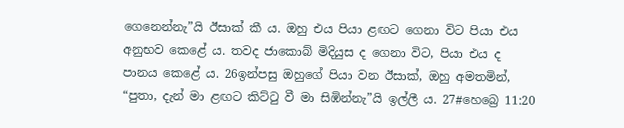ගෙනෙන්නැ”යි ඊසාක් කී ය. ඔහු එය පියා ළඟට ගෙනා විට පියා එය අනුභව කෙළේ ය. තවද ජාකොබ් මිදියුස ද ගෙනා විට, පියා එය ද පානය කෙළේ ය. 26ඉන්පසු ඔහුගේ පියා වන ඊසාක්, ඔහු අමතමින්, “පුතා, දැන් මා ළඟට කිට්ටු වී මා සිඹින්නැ”යි ඉල්ලී ය. 27#හෙබ්‍රෙ 11:20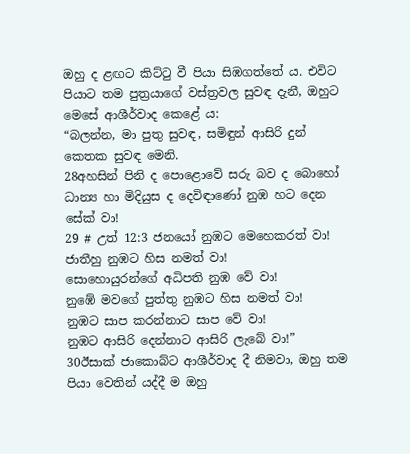ඔහු ද ළඟට කිට්ටු වී පියා සිඹගත්තේ ය. එවිට පියාට තම පුත්‍රයාගේ වස්ත්‍රවල සුවඳ දැනී, ඔහුට මෙසේ ආශීර්වාද කෙළේ ය:
“බලන්න, මා පුතු සුවඳ, සමිඳුන් ආසිරි දුන් කෙතක සුවඳ මෙනි.
28අහසින් පිනි ද පොළොවේ සරු බව ද බොහෝ ධාන්‍ය හා මිදියුස ද දෙවිඳාණෝ නුඹ හට දෙන සේක් වා!
29 # උත් 12:3 ජනයෝ නුඹට මෙහෙකරත් වා!
ජාතීහු නුඹට හිස නමත් වා!
සොහොයුරන්ගේ අධිපති නුඹ වේ වා!
නුඹේ මවගේ පුත්තු නුඹට හිස නමත් වා!
නුඹට සාප කරන්නාට සාප වේ වා!
නුඹට ආසිරි දෙන්නාට ආසිරි ලැබේ වා!”
30ඊසාක් ජාකොබ්ට ආශීර්වාද දී නිමවා, ඔහු තම පියා වෙතින් යද්දී ම ඔහු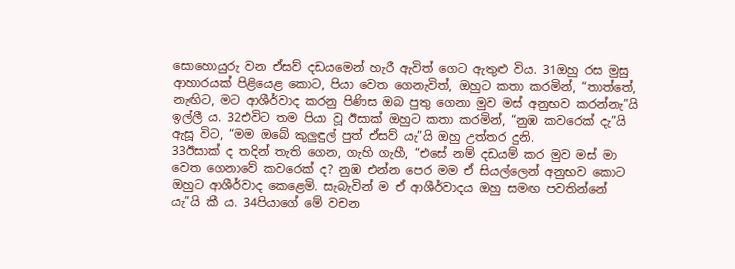සොහොයුරු වන ඒසව් දඩයමෙන් හැරී ඇවිත් ගෙට ඇතුළු විය. 31ඔහු රස මුසු ආහාරයක් පිළියෙළ කොට, පියා වෙත ගෙනැවිත්, ඔහුට කතා කරමින්, “තාත්තේ, නැඟිට, මට ආශීර්වාද කරනු පිණිස ඔබ පුතු ගෙනා මුව මස් අනුභව කරන්නැ”යි ඉල්ලී ය. 32එවිට තම පියා වූ ඊසාක් ඔහුට කතා කරමින්, “නුඹ කවරෙක් දැ”යි ඇසූ විට, “මම ඔබේ කුලුඳුල් පුත් ඒසව් යැ”යි ඔහු උත්තර දුනි.
33ඊසාක් ද තදින් තැති ගෙන, ගැහි ගැහී, “එසේ නම් දඩයම් කර මුව මස් මා වෙත ගෙනාවේ කවරෙක් ද? නුඹ එන්න පෙර මම ඒ සියල්ලෙන් අනුභව කොට ඔහුට ආශීර්වාද කෙළෙමි. සැබැවින් ම ඒ ආශීර්වාදය ඔහු සමඟ පවතින්නේ යැ”යි කී ය. 34පියාගේ මේ වචන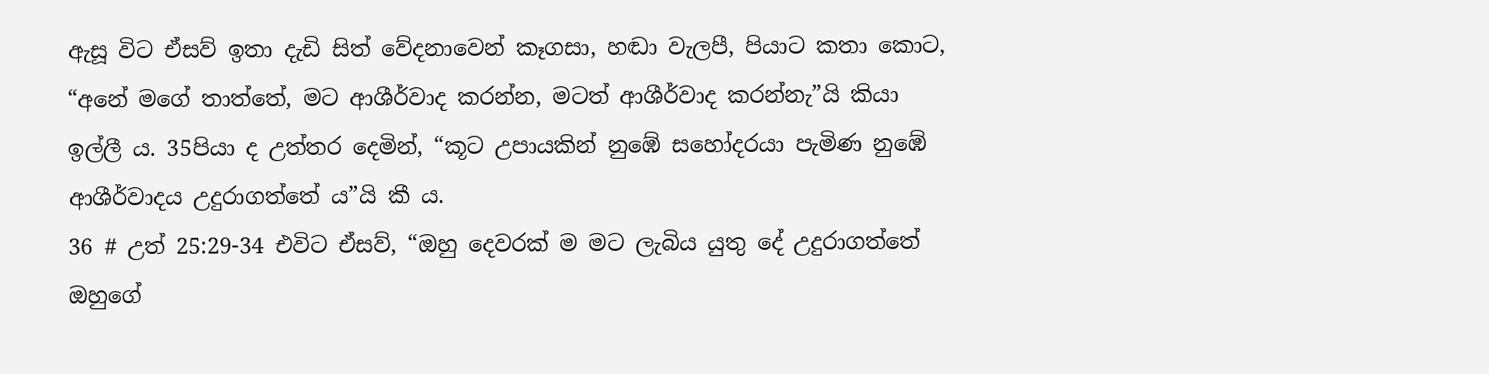ඇසූ විට ඒසව් ඉතා දැඩි සිත් වේදනාවෙන් කෑගසා, හඬා වැලපී, පියාට කතා කොට, “අනේ මගේ තාත්තේ, මට ආශීර්වාද කරන්න, මටත් ආශීර්වාද කරන්නැ”යි කියා ඉල්ලී ය. 35පියා ද උත්තර දෙමින්, “කූට උපායකින් නුඹේ සහෝදරයා පැමිණ නුඹේ ආශීර්වාදය උදුරාගත්තේ ය”යි කී ය.
36 # උත් 25:29-34 එවිට ඒසව්, “ඔහු දෙවරක් ම මට ලැබිය යුතු දේ උදුරාගත්තේ ඔහුගේ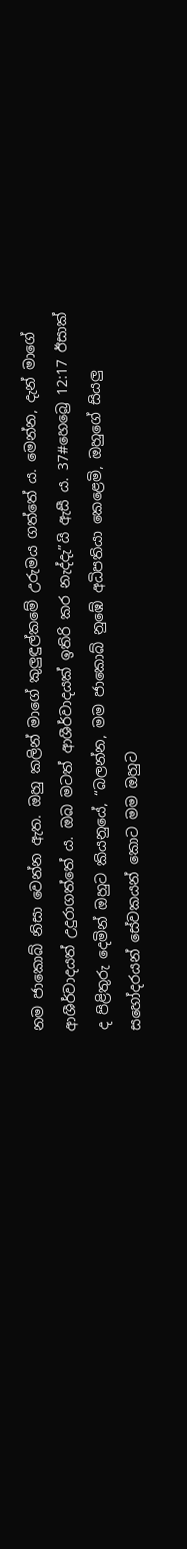නම ජාකොබ් නිසා වෙන්න ඇත. ඔහු කලින් මාගේ කුලුඳුල්කමේ උරුමය ගත්තේ ය. මෙන්න, දැන් මාගේ ආශීර්වාදයත් උදුරාගත්තේ ය. ඔබ මටත් ආශීර්වාදයක් ඉතිරි කර නැද්දැ”යි ඇසී ය. 37#හෙබ්‍රෙ 12:17 ඊසාක් ද පිළිතුරු දෙමින් ඔහුට කියනුයේ, “බලන්න, මම ජාකොබ් නුඹේ අධිපතියා කෙළෙමි, ඔහුගේ සියලු සහෝදරයන් සේවකයන් කොට මම ඔහුට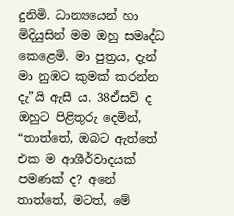දුනිමි. ධාන්‍යයෙන් හා මිදියුසින් මම ඔහු සමෘද්ධ කෙළෙමි. මා පුත්‍රය, දැන් මා නුඹට කුමක් කරන්න දැ”යි ඇසී ය. 38ඒසව් ද ඔහුට පිළිතුරු දෙමින්, “තාත්තේ, ඔබට ඇත්තේ එක ම ආශීර්වාදයක් පමණක් ද? අනේ තාත්තේ, මටත්, මේ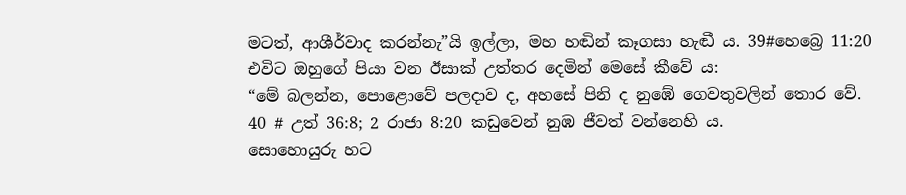මටත්, ආශීර්වාද කරන්නැ”යි ඉල්ලා, මහ හඬින් කෑගසා හැඬී ය. 39#හෙබ්‍රෙ 11:20 එවිට ඔහුගේ පියා වන ඊසාක් උත්තර දෙමින් මෙසේ කීවේ ය:
“මේ බලන්න, පොළොවේ පලදාව ද, අහසේ පිනි ද නුඹේ ගෙවතුවලින් තොර වේ.
40 # උත් 36:8; 2 රාජා 8:20 කඩුවෙන් නුඹ ජීවත් වන්නෙහි ය.
සොහොයුරු හට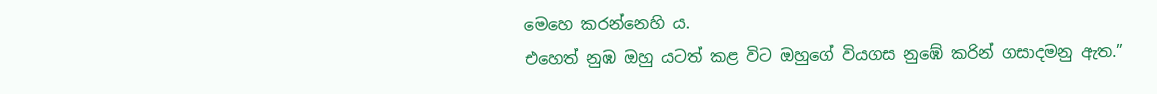මෙහෙ කරන්නෙහි ය.
එහෙත් නුඹ ඔහු යටත් කළ විට ඔහුගේ වියගස නුඹේ කරින් ගසාදමනු ඇත.”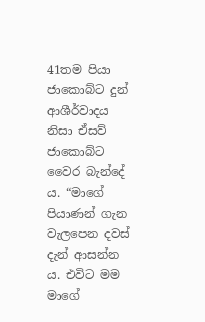41තම පියා ජාකොබ්ට දුන් ආශීර්වාදය නිසා ඒසව් ජාකොබ්ට වෛර බැන්දේ ය. “මාගේ පියාණන් ගැන වැලපෙන දවස් දැන් ආසන්න ය. එවිට මම මාගේ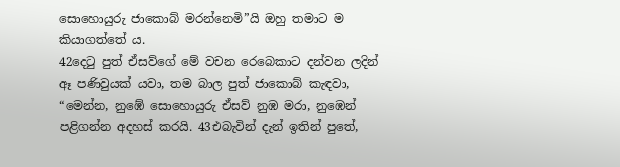සොහොයුරු ජාකොබ් මරන්නෙමි”යි ඔහු තමාට ම කියාගත්තේ ය.
42දෙටු පුත් ඒසව්ගේ මේ වචන රෙබෙකාට දන්වන ලදින් ඈ පණිවුයක් යවා, තම බාල පුත් ජාකොබ් කැඳවා, “මෙන්න, නුඹේ සොහොයුරු ඒසව් නුඹ මරා, නුඹෙන් පළිගන්න අදහස් කරයි. 43එබැවින් දැන් ඉතින් පුතේ,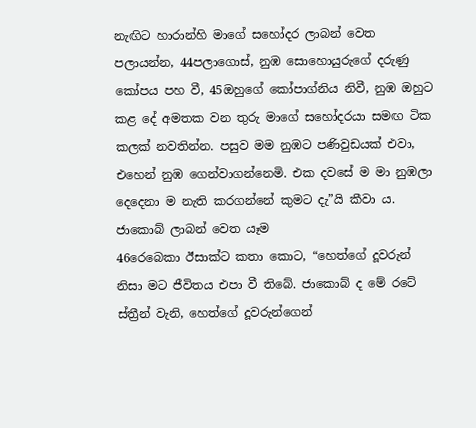නැඟිට හාරාන්හි මාගේ සහෝදර ලාබන් වෙත පලායන්න, 44පලාගොස්, නුඹ සොහොයුරුගේ දරුණු කෝපය පහ වී, 45ඔහුගේ කෝපාග්නිය නිවී, නුඹ ඔහුට කළ දේ අමතක වන තුරු මාගේ සහෝදරයා සමඟ ටික කලක් නවතින්න. පසුව මම නුඹට පණිවුඩයක් එවා, එහෙන් නුඹ ගෙන්වාගන්නෙමි. එක දවසේ ම මා නුඹලා දෙදෙනා ම නැති කරගන්නේ කුමට දැ”යි කීවා ය.
ජාකොබ් ලාබන් වෙත යෑම
46රෙබෙකා ඊසාක්ට කතා කොට, “හෙත්ගේ දූවරුන් නිසා මට ජීවිතය එපා වී තිබේ. ජාකොබ් ද මේ රටේ ස්ත්‍රීන් වැනි, හෙත්ගේ දූවරුන්ගෙන්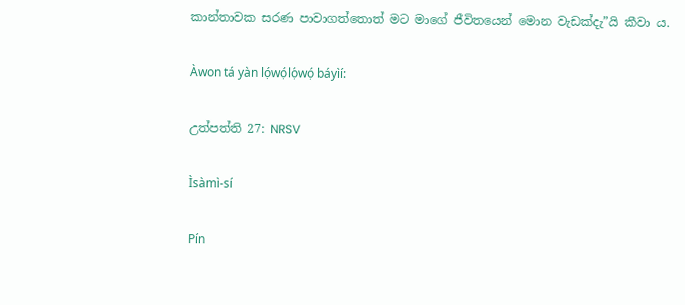කාන්තාවක සරණ පාවාගත්තොත් මට මාගේ ජීවිතයෙන් මොන වැඩක්දැ”යි කීවා ය.

Àwon tá yàn lọ́wọ́lọ́wọ́ báyìí:

උත්පත්ති 27: NRSV

Ìsàmì-sí

Pín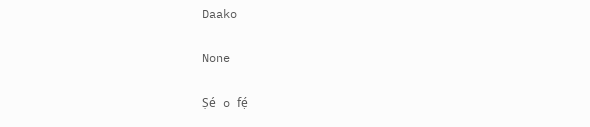Daako

None

Ṣé o fẹ́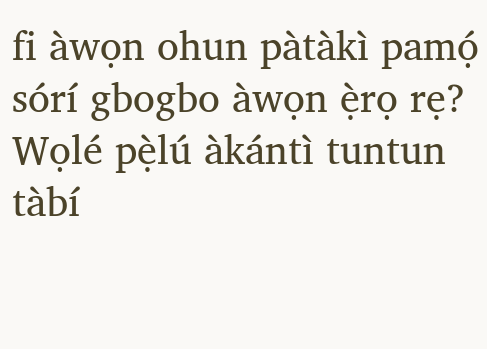fi àwọn ohun pàtàkì pamọ́ sórí gbogbo àwọn ẹ̀rọ rẹ? Wọlé pẹ̀lú àkántì tuntun tàbí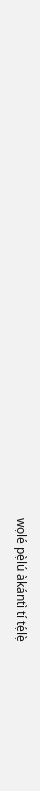wọlé pẹ̀lú àkántì tí tẹ́lẹ̀